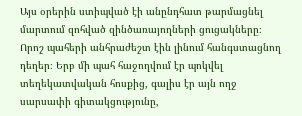Այս օրերին ստիպված էի անընդհատ թարմացնել մարտում զոհված զինծառայողների ցուցակները։ Որոշ պահերի անհրաժեշտ էին լինում հանգստացնող դեղեր։ Երբ մի պահ հաջողվում էր պոկվել տեղեկատվական հոսքից, գալիս էր այն ողջ սարսափի գիտակցությունը,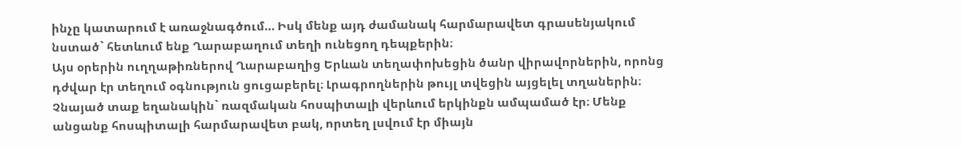ինչը կատարում է առաջնագծում… Իսկ մենք այդ ժամանակ հարմարավետ գրասենյակում նստած` հետևում ենք Ղարաբաղում տեղի ունեցող դեպքերին։
Այս օրերին ուղղաթիռներով Ղարաբաղից Երևան տեղափոխեցին ծանր վիրավորներին, որոնց դժվար էր տեղում օգնություն ցուցաբերել։ Լրագրողներին թույլ տվեցին այցելել տղաներին։
Չնայած տաք եղանակին` ռազմական հոսպիտալի վերևում երկինքն ամպամած էր։ Մենք անցանք հոսպիտալի հարմարավետ բակ, որտեղ լսվում էր միայն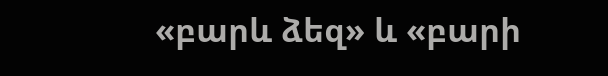«բարև ձեզ» և «բարի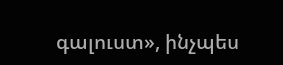գալուստ», ինչպես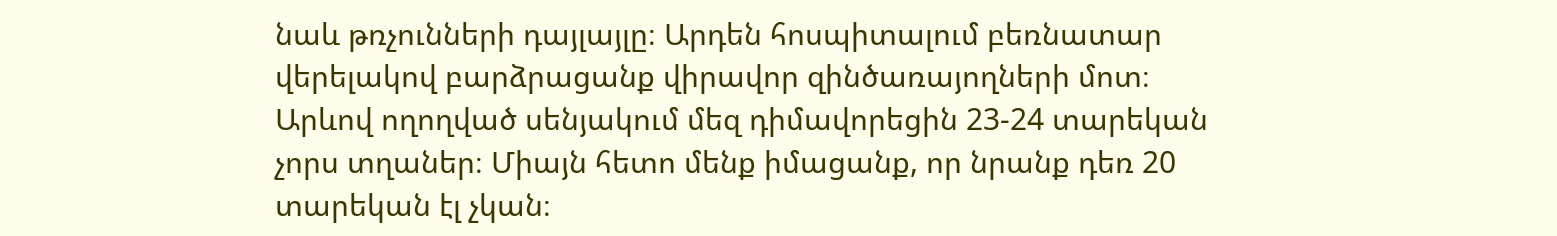նաև թռչունների դայլայլը։ Արդեն հոսպիտալում բեռնատար վերելակով բարձրացանք վիրավոր զինծառայողների մոտ։ Արևով ողողված սենյակում մեզ դիմավորեցին 23-24 տարեկան չորս տղաներ։ Միայն հետո մենք իմացանք, որ նրանք դեռ 20 տարեկան էլ չկան։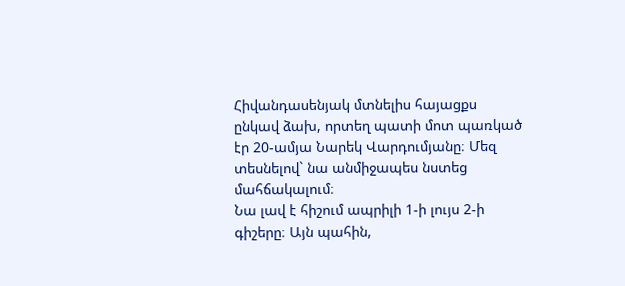Հիվանդասենյակ մտնելիս հայացքս ընկավ ձախ, որտեղ պատի մոտ պառկած էր 20-ամյա Նարեկ Վարդումյանը։ Մեզ տեսնելով` նա անմիջապես նստեց մահճակալում։
Նա լավ է հիշում ապրիլի 1-ի լույս 2-ի գիշերը։ Այն պահին,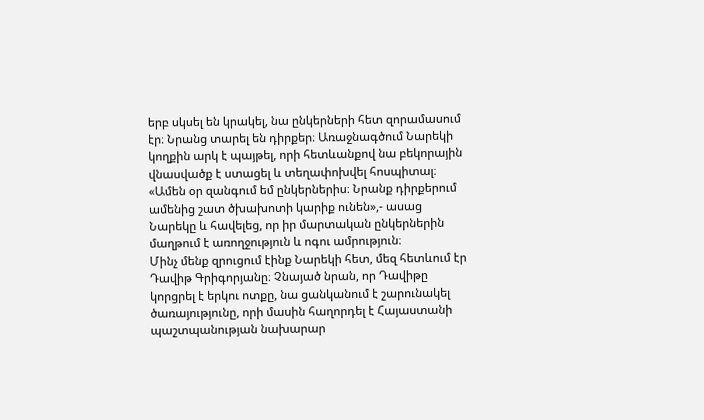երբ սկսել են կրակել, նա ընկերների հետ զորամասում էր։ Նրանց տարել են դիրքեր։ Առաջնագծում Նարեկի կողքին արկ է պայթել, որի հետևանքով նա բեկորային վնասվածք է ստացել և տեղափոխվել հոսպիտալ։
«Ամեն օր զանգում եմ ընկերներիս։ Նրանք դիրքերում ամենից շատ ծխախոտի կարիք ունեն»,- ասաց Նարեկը և հավելեց, որ իր մարտական ընկերներին մաղթում է առողջություն և ոգու ամրություն։
Մինչ մենք զրուցում էինք Նարեկի հետ, մեզ հետևում էր Դավիթ Գրիգորյանը։ Չնայած նրան, որ Դավիթը կորցրել է երկու ոտքը, նա ցանկանում է շարունակել ծառայությունը, որի մասին հաղորդել է Հայաստանի պաշտպանության նախարար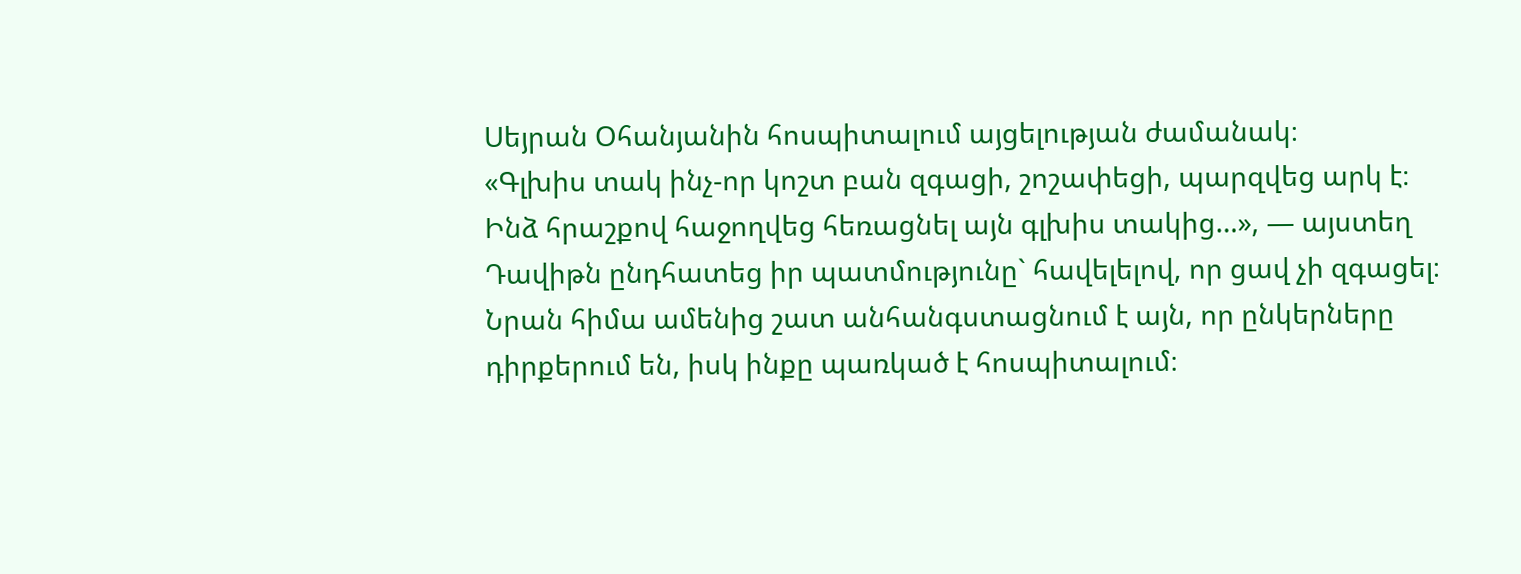Սեյրան Օհանյանին հոսպիտալում այցելության ժամանակ։
«Գլխիս տակ ինչ-որ կոշտ բան զգացի, շոշափեցի, պարզվեց արկ է։ Ինձ հրաշքով հաջողվեց հեռացնել այն գլխիս տակից…», — այստեղ Դավիթն ընդհատեց իր պատմությունը` հավելելով, որ ցավ չի զգացել։ Նրան հիմա ամենից շատ անհանգստացնում է այն, որ ընկերները դիրքերում են, իսկ ինքը պառկած է հոսպիտալում։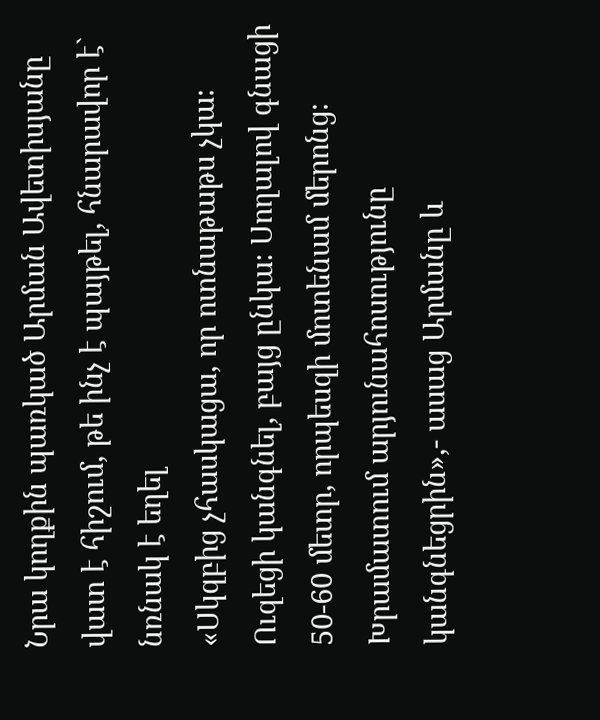Նրա կողքին պառկած Արման Ավետիսյանը վատ է հիշում, թե ինչ է պայթել, հնարավոր է` նռնակ է եղել
«Սկզբից չհասկացա, որ ոտնաթաթս չկա։ Ուզեցի կանգնել, բայց ընկա։ Սողալով գնացի 50-60 մետր, որպեսզի մոտենամ մերոնց։ Խրամատում արյունահոսությունը կանգնեցրին»,- ասաց Արմանը և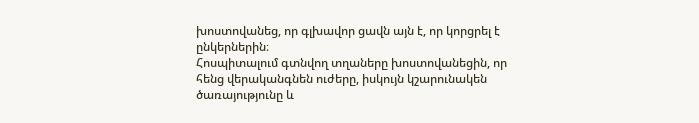խոստովանեց, որ գլխավոր ցավն այն է, որ կորցրել է ընկերներին։
Հոսպիտալում գտնվող տղաները խոստովանեցին, որ հենց վերականգնեն ուժերը, իսկույն կշարունակեն ծառայությունը և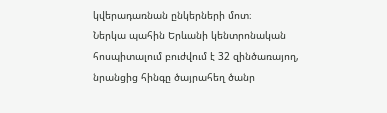կվերադառնան ընկերների մոտ։
Ներկա պահին Երևանի կենտրոնական հոսպիտալում բուժվում է 32 զինծառայող, նրանցից հինգը ծայրահեղ ծանր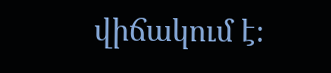վիճակում է։